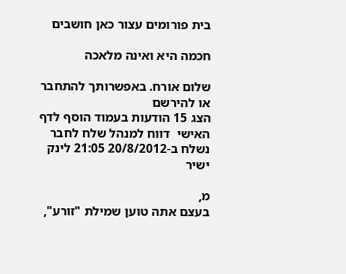בית פורומים עצור כאן חושבים

חכמה היא ואינה מלאכה

שלום אורח. באפשרותך להתחבר או להירשם
הצג 15 הודעות בעמוד הוסף לדף האישי  דווח למנהל שלח לחבר
נשלח ב-20/8/2012 21:05 לינק ישיר

מ,
בעצם אתה טוען שמילת "זורע",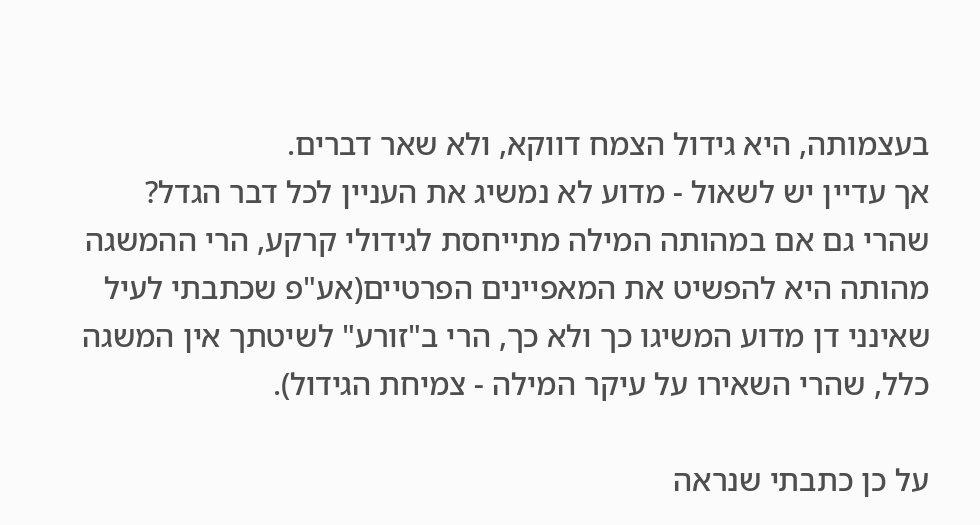בעצמותה, היא גידול הצמח דווקא, ולא שאר דברים.
אך עדיין יש לשאול - מדוע לא נמשיג את העניין לכל דבר הגדל? שהרי גם אם במהותה המילה מתייחסת לגידולי קרקע, הרי ההמשגה מהותה היא להפשיט את המאפיינים הפרטיים(אע"פ שכתבתי לעיל שאינני דן מדוע המשיגו כך ולא כך, הרי ב"זורע" לשיטתך אין המשגה כלל, שהרי השאירו על עיקר המילה - צמיחת הגידול).

על כן כתבתי שנראה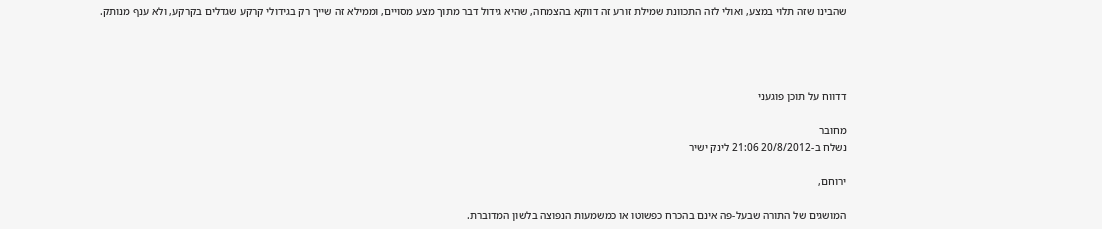שהבינו שזה תלוי במצע, ואולי לזה התכוונת שמילת זורע זה דווקא בהצמחה, שהיא גידול דבר מתוך מצע מסויים, וממילא זה שייך רק בגידולי קרקע שגדלים בקרקע, ולא ענף מנותק.




דדווח על תוכן פוגעני

מחובר
נשלח ב-20/8/2012 21:06 לינק ישיר

ירוחם,

המושגים של התורה שבעל-פה אינם בהכרח כפשוטו או כמשמעות הנפוצה בלשון המדוברת.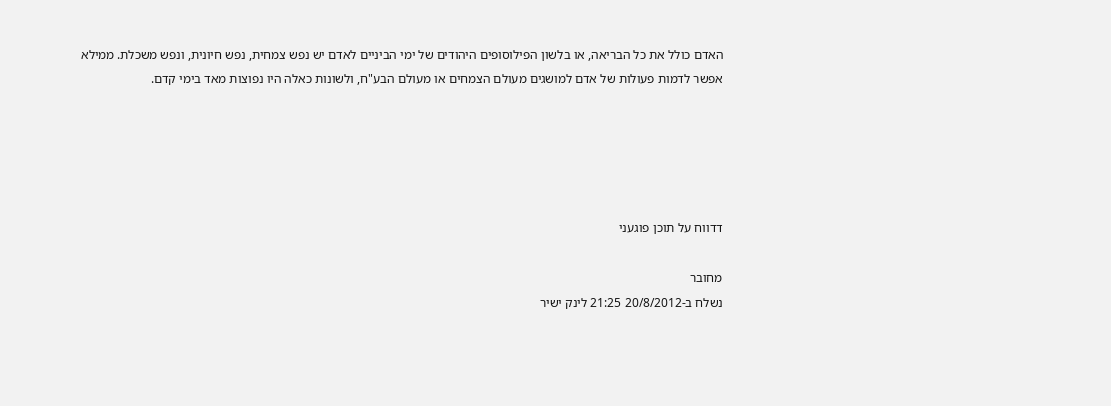האדם כולל את כל הבריאה, או בלשון הפילוסופים היהודים של ימי הביניים לאדם יש נפש צמחית, נפש חיונית, ונפש משכלת. ממילא אפשר לדמות פעולות של אדם למושגים מעולם הצמחים או מעולם הבע"ח, ולשונות כאלה היו נפוצות מאד בימי קדם.





דדווח על תוכן פוגעני

מחובר
נשלח ב-20/8/2012 21:25 לינק ישיר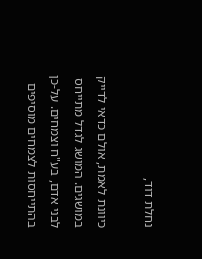נחלת דוד,

כיוונת לאמת, אולם כדאי לדייק במושגים. המושג לגדל מתייחס לבני אדם, בע"ח וצמחים. על-כן בהתייחסות לצמחים מוסיפים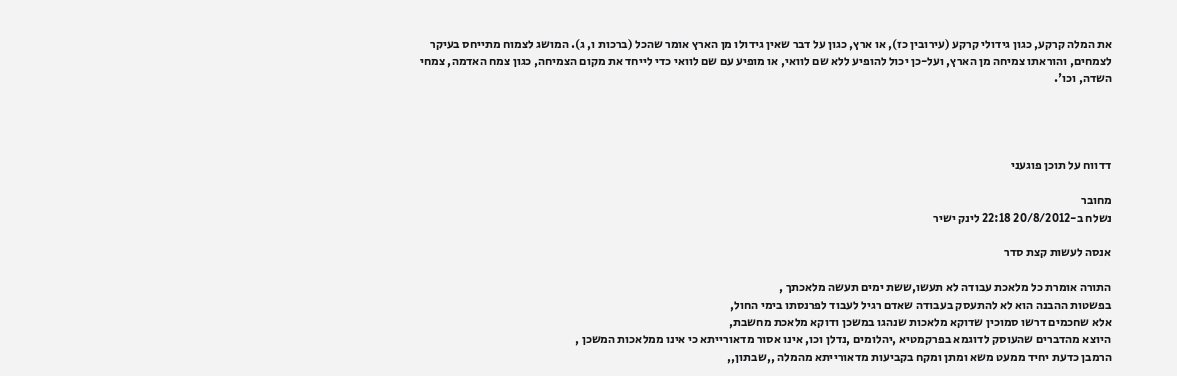את המלה קרקע, כגון גידולי קרקע (עירובין כז), או ארץ, כגון על דבר שאין גידולו מן הארץ אומר שהכל (ברכות ו, ג). המושג לצמוח מתייחס בעיקר לצמחים, והוראתו צמיחה מן הארץ, ועל-כן יכול להופיע ללא שם לוואי, או מופיע עם שם לוואי כדי לייחד את מקום הצמיחה, כגון צמח האדמה, צמחי השדה, וכו'.




דדווח על תוכן פוגעני

מחובר
נשלח ב-20/8/2012 22:18 לינק ישיר

אנסה לעשות קצת סדר

התורה אומרת כל מלאכת עבודה לא תעשו,ששת ימים תעשה מלאכתך ,
בפשטות ההבנה הוא לא להתעסק בעבודה שאדם רגיל לעבוד לפרנסתו בימי החול,
אלא שחכמים דרשו סמוכין שדוקא מלאכות שנהגו במשכן ודוקא מלאכת מחשבת,
היוצא מהדברים שהעוסק לדוגמא בפרקמטיא ,יהלומים ,נדלן וכו, אינו אסור מדאורייתא כי אינו ממלאכות המשכן ,
הרמבן כדעת יחיד ממעט משא ומתן ומקח בקביעות מדאורייתא מהמלה ,,שבתון,,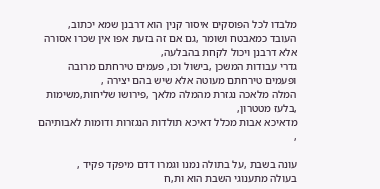מלבדו לכל הפוסקים איסור קנין הוא דרבנן שמא יכתוב,
העובד כמאבטח ושומר ,גם אם זה בזעת אפו אין שכרו אסורה אלא דרבנן ויכול לקחת בהבלעה,
גדרי עבודות המשכן ,בישול וכו, פעמים טירחתם מרובה ופעמים טירחתם מעוטה אלא שיש בהם יצירה ,
המלה מלאכה נגזרת מהמלה מלאך ,פירושו שליחות,משימות ,בלעז מטטרון,
מדאיכא אבות מכלל דאיכא תולדות הנגזרות ודומות לאבותיהם ,

עונה בשבת ,על בתולה נמנו וגמרו דדם מיפקד פקיד ,
בעולה מתענוגי השבת הוא ות,ח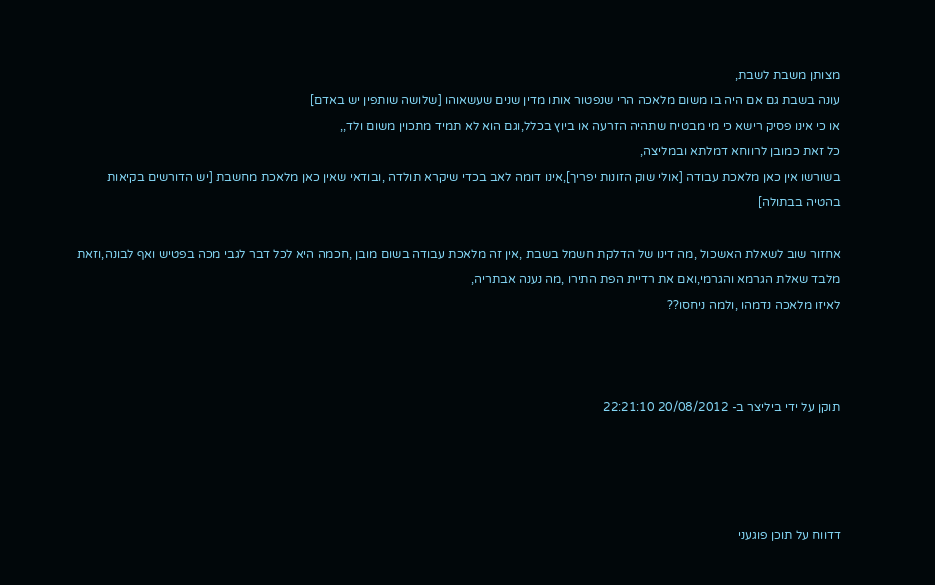מצותן משבת לשבת,
עונה בשבת גם אם היה בו משום מלאכה הרי שנפטור אותו מדין שנים שעשאוהו [שלושה שותפין יש באדם]
או כי אינו פסיק רישא כי מי מבטיח שתהיה הזרעה או ביוץ בכלל,וגם הוא לא תמיד מתכוין משום ולד,,
כל זאת כמובן לרווחא דמלתא ובמליצה,
בשורשו אין כאן מלאכת עבודה [אולי שוק הזונות יפריך],אינו דומה לאב בכדי שיקרא תולדה ,ובודאי שאין כאן מלאכת מחשבת [יש הדורשים בקיאות בהטיה בבתולה]

אחזור שוב לשאלת האשכול ,מה דינו של הדלקת חשמל בשבת ,אין זה מלאכת עבודה בשום מובן ,חכמה היא לכל דבר לגבי מכה בפטיש ואף לבונה,וזאת מלבד שאלת הגרמא והגרמי,ואם את רדיית הפת התירו ,מה נענה אבתריה,
לאיזו מלאכה נדמהו ,ולמה ניחסו??



תוקן על ידי ביליצר ב- 20/08/2012 22:21:10




דדווח על תוכן פוגעני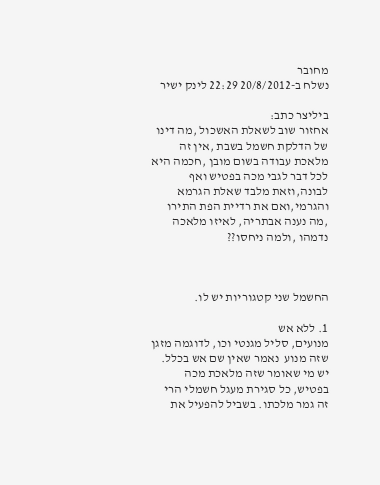מחובר
נשלח ב-20/8/2012 22:29 לינק ישיר

ביליצר כתב:
אחזור שוב לשאלת האשכול ,מה דינו של הדלקת חשמל בשבת ,אין זה מלאכת עבודה בשום מובן ,חכמה היא לכל דבר לגבי מכה בפטיש ואף לבונה,וזאת מלבד שאלת הגרמא והגרמי,ואם את רדיית הפת התירו ,מה נענה אבתריה, לאיזו מלאכה נדמהו ,ולמה ניחסו??



החשמל שני קטגוריות יש לו.

1. ללא אש
מנועים, סליל מגנטי וכו, לדוגמה מזגן שזה מנוע  נאמר שאין שם אש בכלל. יש מי שאומר שזה מלאכת מכה בפטיש, כל סגירת מעגל חשמלי הרי זה גמר מלכתו. בשביל להפעיל את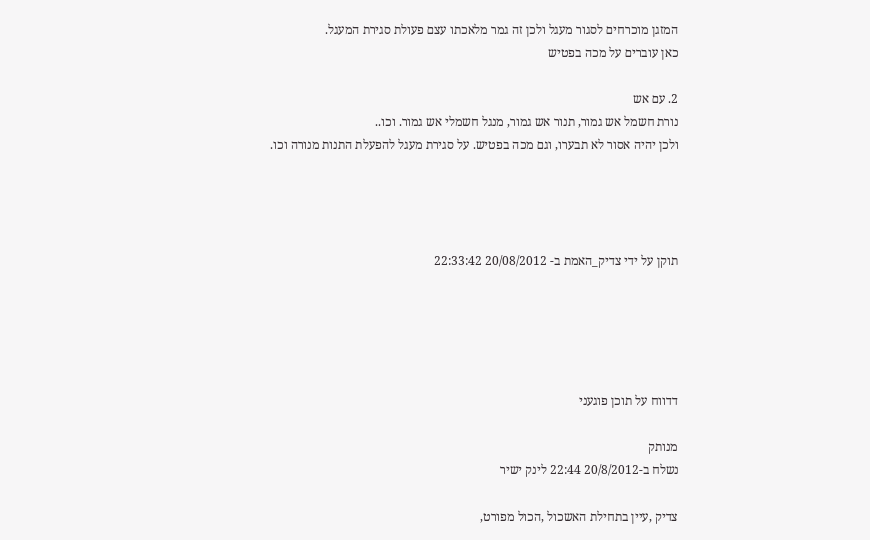המזגן מוכרחים לסגור מעגל ולכן זה גמר מלאכתו עצם פעולת סגירת המעגל.
כאן עוברים על מכה בפטיש

2. עם אש
נורת חשמל אש גמור, תנור אש גמור, מנגל חשמלי אש גמור. וכו..
ולכן יהיה אסור לא תבערו, וגם מכה בפטיש. על סגירת מעגל להפעלת התנות מנורה וכו.




תוקן על ידי צדיק_האמת ב- 20/08/2012 22:33:42





דדווח על תוכן פוגעני

מנותק
נשלח ב-20/8/2012 22:44 לינק ישיר

צדיק ,עיין בתחילת האשכול ,הכול מפורט,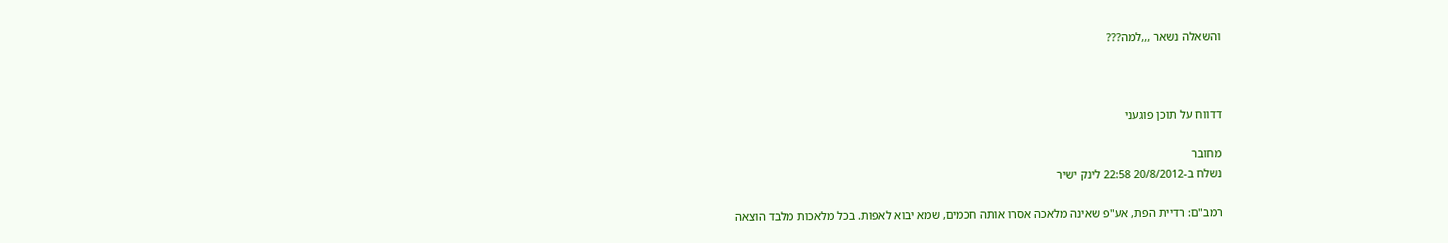והשאלה נשאר ,,,למה???



דדווח על תוכן פוגעני

מחובר
נשלח ב-20/8/2012 22:58 לינק ישיר

רמב"ם: רדיית הפת, אע"פ שאינה מלאכה אסרו אותה חכמים, שמא יבוא לאפות. בכל מלאכות מלבד הוצאה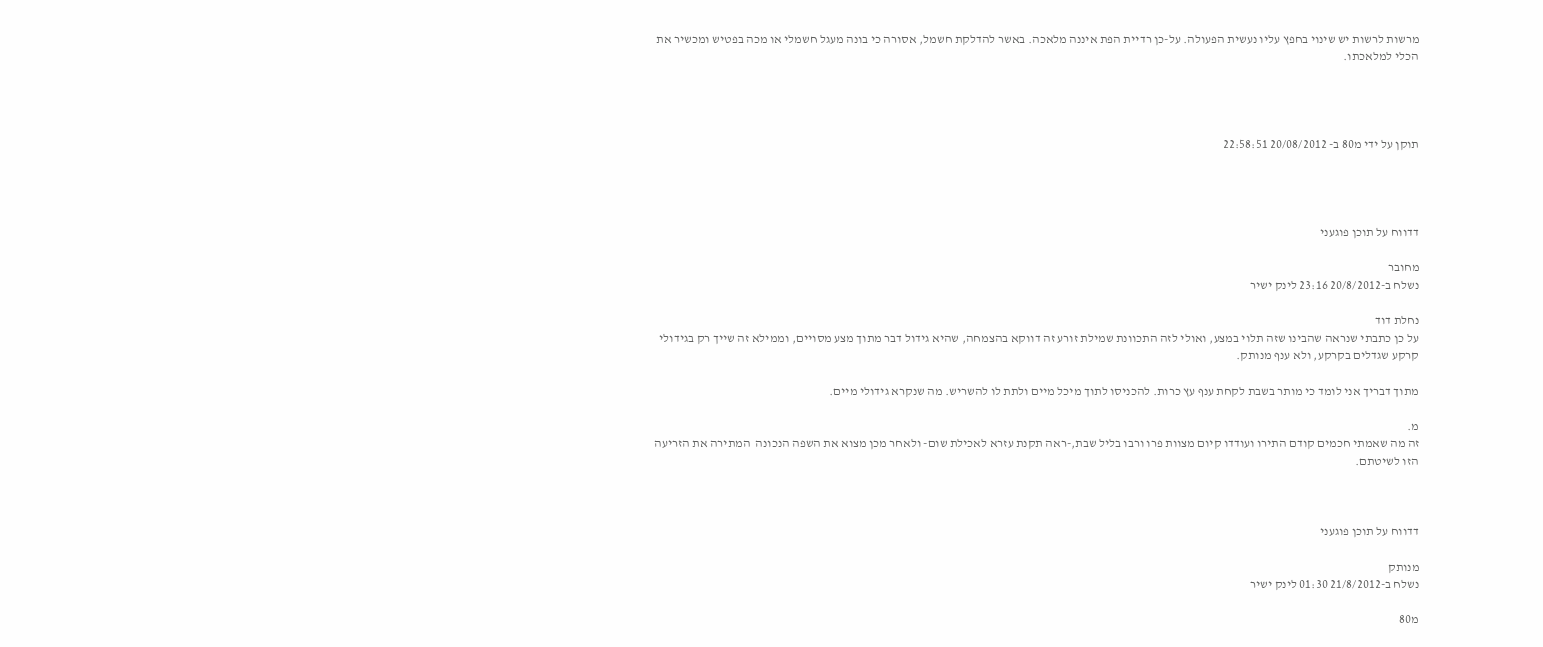מרשות לרשות יש שינוי בחפץ עליו נעשית הפעולה. על-כן רדיית הפת איננה מלאכה. באשר להדלקת חשמל, אסורה כי בונה מעגל חשמלי או מכה בפטיש ומכשיר את הכלי למלאכתו.




תוקן על ידי מ80 ב- 20/08/2012 22:58:51




דדווח על תוכן פוגעני

מחובר
נשלח ב-20/8/2012 23:16 לינק ישיר

נחלת דוד
על כן כתבתי שנראה שהבינו שזה תלוי במצע, ואולי לזה התכוונת שמילת זורע זה דווקא בהצמחה, שהיא גידול דבר מתוך מצע מסויים, וממילא זה שייך רק בגידולי קרקע שגדלים בקרקע, ולא ענף מנותק.

מתוך דבריך אני לומד כי מותר בשבת לקחת ענף עץ כרות. להכניסו לתוך מיכל מיים ולתת לו להשריש. מה שנקרא גידולי מיים.

מ.
זה מה שאמתי חכמים קודם התירו ועודדו קיום מצוות פרו ורבו בליל שבת,-ראה תקנת עזרא לאכילת שום- ולאחר מכן מצוא את השפה הנכונה  המתירה את הזריעה הזו לשיטתם.



דדווח על תוכן פוגעני

מנותק
נשלח ב-21/8/2012 01:30 לינק ישיר

מ80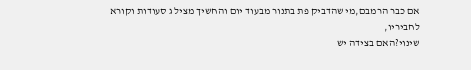אם כבר הרמבם,מי שהדביק פת בתנור מבעוד יום והחשיך מציל ג סעודות וקורא לחביריו,
שינוי?האם בצידה יש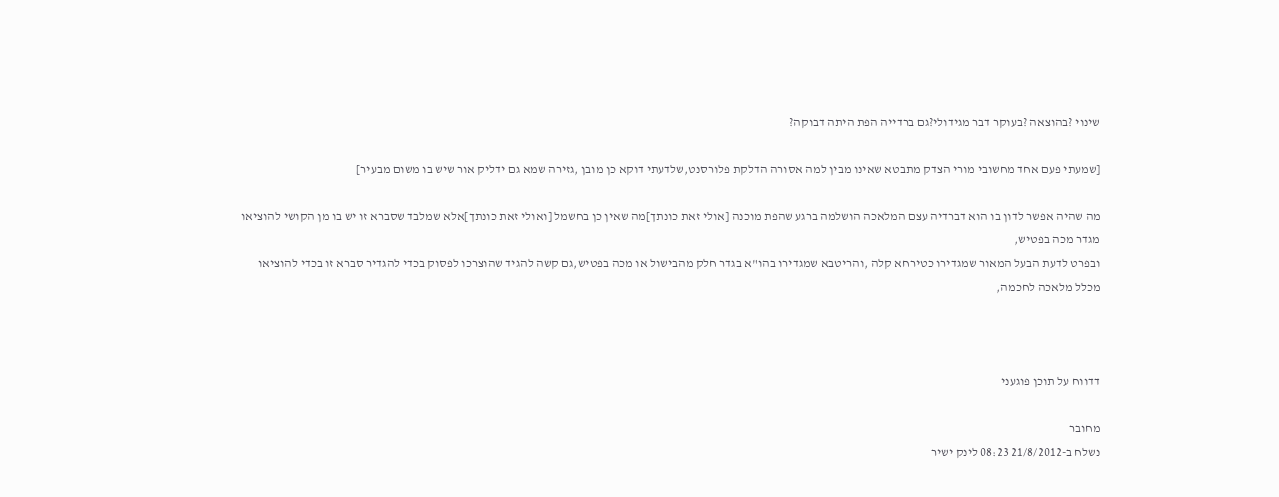שינוי ?בהוצאה ?בעוקר דבר מגידולי?גם ברדייה הפת היתה דבוקה?

[שמעתי פעם אחד מחשובי מורי הצדק מתבטא שאינו מבין למה אסורה הדלקת פלורסנט,שלדעתי דוקא כן מובן ,גזירה שמא גם ידליק אור שיש בו משום מבעיר]

מה שהיה אפשר לדון בו הוא דברדיה עצם המלאכה הושלמה ברגע שהפת מוכנה [אולי זאת כונתך]מה שאין כן בחשמל [ואולי זאת כונתך]אלא שמלבד שסברא זו יש בו מן הקושי להוציאו מגדר מכה בפטיש,
ובפרט לדעת הבעל המאור שמגדירו כטירחא קלה ,והריטבא שמגדירו בהו"א בגדר חלק מהבישול או מכה בפטיש,גם קשה להגיד שהוצרכו לפסוק בכדי להגדיר סברא זו בכדי להוציאו מכלל מלאכה לחכמה,



דדווח על תוכן פוגעני

מחובר
נשלח ב-21/8/2012 08:23 לינק ישיר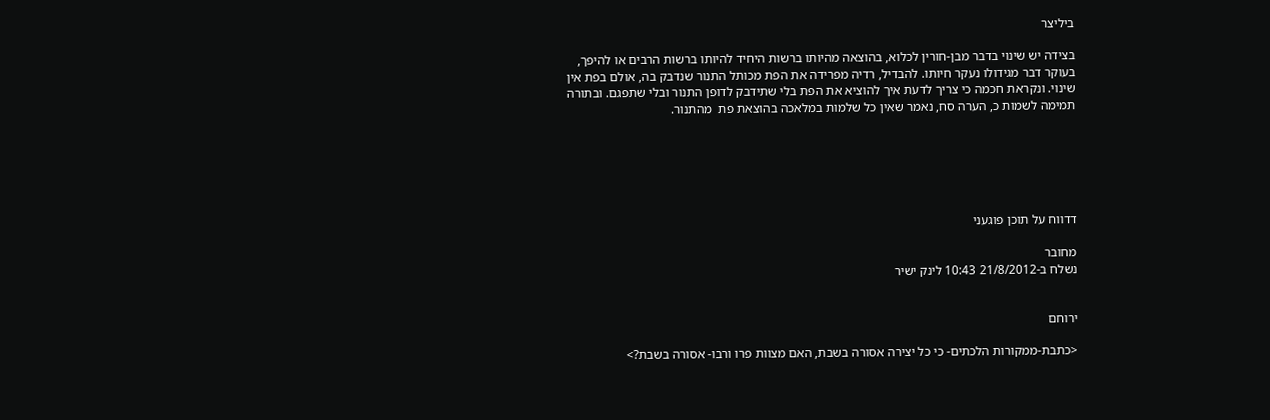ביליצר

בצידה יש שינוי בדבר מבן-חורין לכלוא, בהוצאה מהיותו ברשות היחיד להיותו ברשות הרבים או להיפך, בעוקר דבר מגידולו נעקר חיותו. להבדיל, רדיה מפרידה את הפת מכותל התנור שנדבק בה, אולם בפת אין שינוי. ונקראת חכמה כי צריך לדעת איך להוציא את הפת בלי שתידבק לדופן התנור ובלי שתפגם. ובתורה תמימה לשמות כ, הערה סח, נאמר שאין כל שלמות במלאכה בהוצאת פת  מהתנור.






דדווח על תוכן פוגעני

מחובר
נשלח ב-21/8/2012 10:43 לינק ישיר


ירוחם

<כתבת-ממקורות הלכתים- כי כל יצירה אסורה בשבת, האם מצוות פרו ורבו- אסורה בשבת?>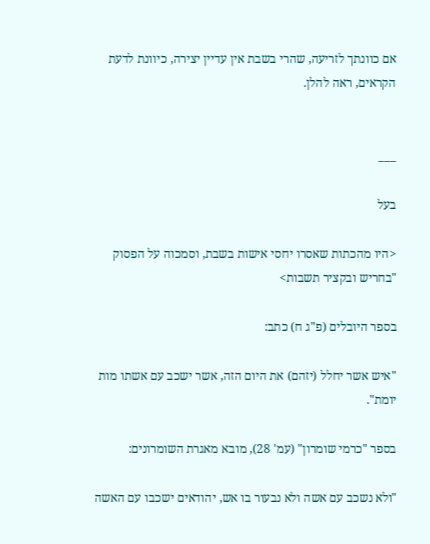אם כוונתך לזריעה, שהרי בשבת אין עדיין יצירה, כיוונת לדעת הקראים, ראה להלן.


___

בעל

<היו מהכתות שאסרו יחסי אישות בשבת, וסמכוה על הפסוק "בחריש ובקציר תשבות>

בספר היובלים (פ"ג ח) כתב:

"איש אשר יחלל (יזהם) את היום הזה, אשר ישכב עם אשתו מות יומת".

בספר "כרמי שומרון" (עמ' 28), מובא מאגרת השומרונים:

"ולא נשכב עם אשה ולא נבעור בו אש, יהודאים ישכבו עם האשה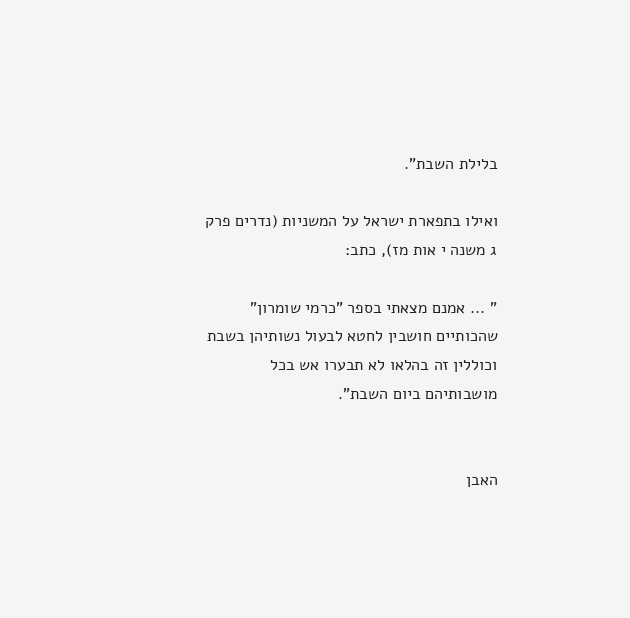בלילת השבת".

ואילו בתפארת ישראל על המשניות (נדרים פרק ג משנה י אות מז), כתב:

" ... אמנם מצאתי בספר "כרמי שומרון" שהכותיים חושבין לחטא לבעול נשותיהן בשבת וכוללין זה בהלאו לא תבערו אש בכל מושבותיהם ביום השבת".


האבן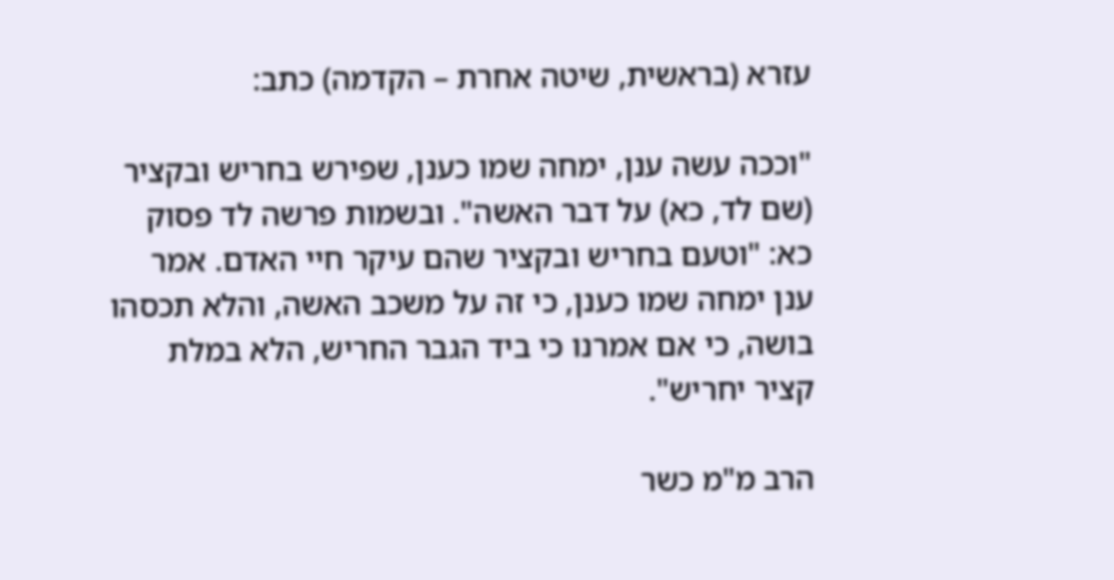עזרא (בראשית, שיטה אחרת – הקדמה) כתב:

"וככה עשה ענן, ימחה שמו כענן, שפירש בחריש ובקציר (שם לד, כא) על דבר האשה". ובשמות פרשה לד פסוק כא: "וטעם בחריש ובקציר שהם עיקר חיי האדם. אמר ענן ימחה שמו כענן, כי זה על משכב האשה, והלא תכסהו בושה, כי אם אמרנו כי ביד הגבר החריש, הלא במלת קציר יחריש".

הרב מ"מ כשר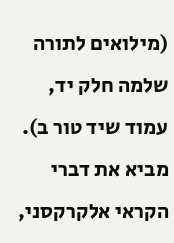(מילואים לתורה שלמה חלק יד, עמוד שיד טור ב). מביא את דברי הקראי אלקרקסני,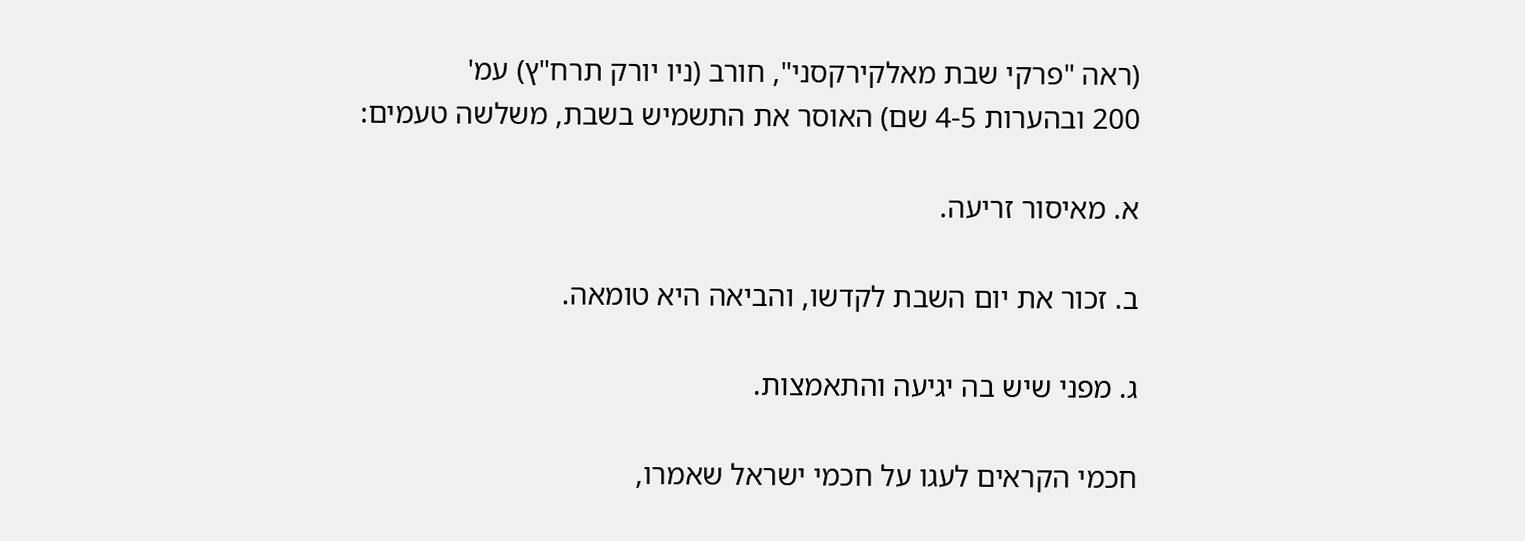(ראה "פרקי שבת מאלקירקסני", חורב (ניו יורק תרח"ץ) עמ'
200 ובהערות 4-5 שם) האוסר את התשמיש בשבת, משלשה טעמים:

א. מאיסור זריעה.

ב. זכור את יום השבת לקדשו, והביאה היא טומאה.

ג. מפני שיש בה יגיעה והתאמצות.

חכמי הקראים לעגו על חכמי ישראל שאמרו,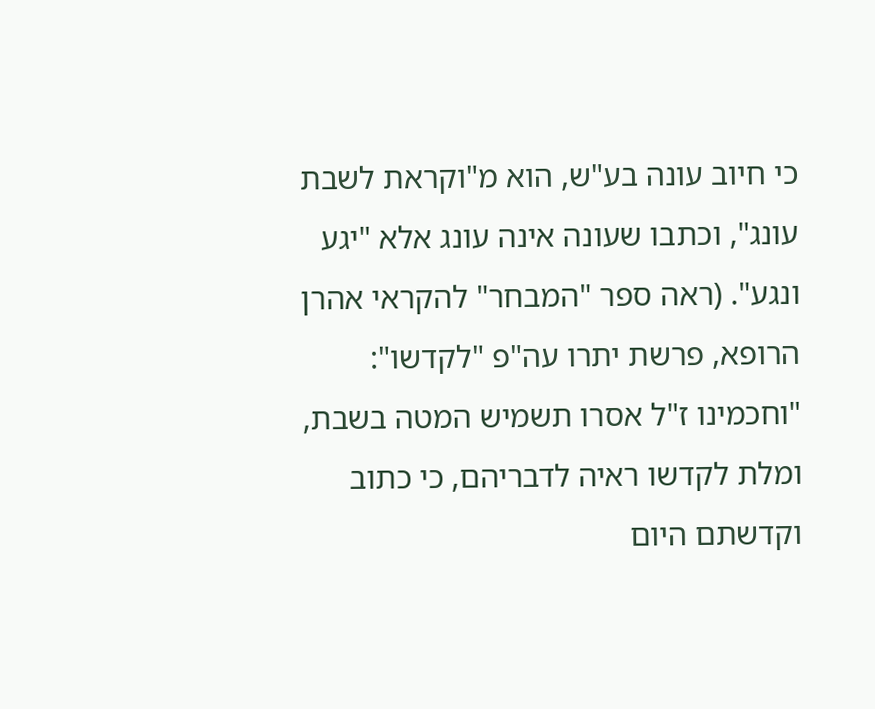כי חיוב עונה בע"ש, הוא מ"וקראת לשבת עונג", וכתבו שעונה אינה עונג אלא "יגע ונגע". (ראה ספר "המבחר" להקראי אהרן הרופא, פרשת יתרו עה"פ "לקדשו": "וחכמינו ז"ל אסרו תשמיש המטה בשבת, ומלת לקדשו ראיה לדבריהם, כי כתוב וקדשתם היום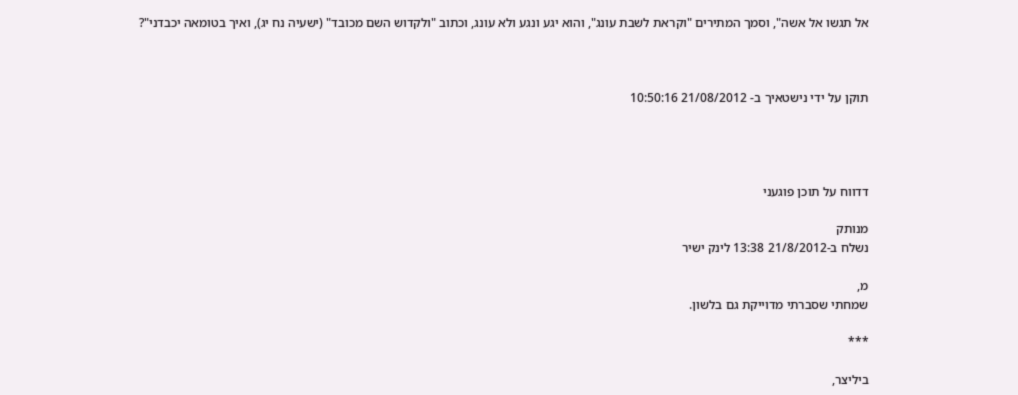אל תגשו אל אשה", וסמך המתירים "וקראת לשבת עונג", והוא יגע ונגע ולא עונג, וכתוב "ולקדוש השם מכובד" (ישעיה נח יג), ואיך בטומאה יכבדני"?



תוקן על ידי נישטאיך ב- 21/08/2012 10:50:16




דדווח על תוכן פוגעני

מנותק
נשלח ב-21/8/2012 13:38 לינק ישיר

מ,
שמחתי שסברתי מדוייקת גם בלשון.

***

ביליצר,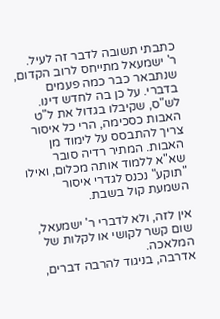כתבתי תשובה לדבר זה לעיל.
ר' ישמעאל מתייחס לרוב הקדום, שנתבאר כבר כמה פעמים בדברי. על כן בה לחדש דינו.
לש"ס, שקיבלו בגדול את ל"ט האבות כסכימה, הרי כל איסור צריך להתבסס על לימוד מן האבות. המתיר רדיה סובר שא"א ללמוד אותה מכלום, ואילו "תוקע" נכנס לגדרי איסור השמעת קול בשבת.

אין לזה, ולא לדברי ר' ישמעאל, שום קשר לקושי או לקלות של המלאכה.
אדרבה, בניגוד להרבה דברים,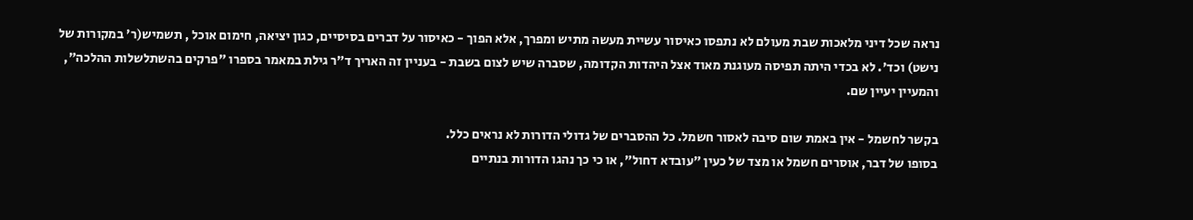נראה שכל דיני מלאכות שבת מעולם לא נתפסו כאיסור עשיית מעשה מתיש ומפרך, אלא הפוך - כאיסור על דברים בסיסיים, כגון יציאה, חימום אוכל , תשמיש(ר' במקורות של נישט) וכד'. לא בכדי היתה תפיסה מעוגנת מאוד אצל היהדות הקדומה, שסברה שיש לצום בשבת - בעניין זה האריך ד"ר גילת במאמר בספרו "פרקים בהשתלשלות ההלכה", והמעיין יעיין שם.

בקשר לחשמל - אין באמת שום סיבה לאסור חשמל. כל ההסברים של גדולי הדורות לא נראים כלל.
בסופו של דבר, אוסרים חשמל או מצד של כעין "עובדא דחול", או כי כך נהגו הדורות בנתיים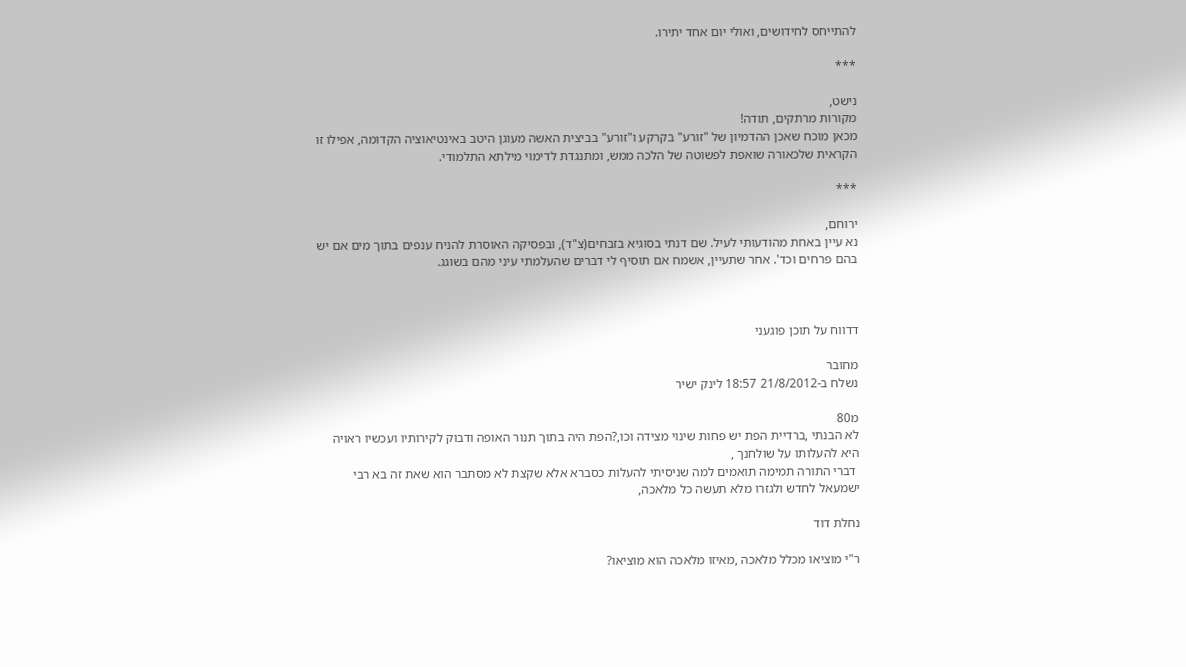להתייחס לחידושים, ואולי יום אחד יתירו.

***

נישט,
מקורות מרתקים, תודה!
מכאן מוכח שאכן ההדמיון של "זורע" בקרקע ו"זורע" בביצית האשה מעוגן היטב באינטיאוציה הקדומה, אפילו זו הקראית שלכאורה שואפת לפשוטה של הלכה ממש, ומתנגדת לדימוי מילתא התלמודי.

***

ירוחם,
נא עיין באחת מהודעותי לעיל. שם דנתי בסוגיא בזבחים(צ"ד), ובפסיקה האוסרת להניח ענפים בתוך מים אם יש בהם פרחים וכד'. אחר שתעיין, אשמח אם תוסיף לי דברים שהעלמתי עיני מהם בשוגג.



דדווח על תוכן פוגעני

מחובר
נשלח ב-21/8/2012 18:57 לינק ישיר

מ80
לא הבנתי ,ברדיית הפת יש פחות שינוי מצידה וכו,?הפת היה בתוך תנור האופה ודבוק לקירותיו ועכשיו ראויה היא להעלותו על שולחנך ,
 דברי התורה תמימה תואמים למה שניסיתי להעלות כסברא אלא שקצת לא מסתבר הוא שאת זה בא רבי ישמעאל לחדש ולגזרו מלא תעשה כל מלאכה,

נחלת דוד

ר"י מוציאו מכלל מלאכה ,מאיזו מלאכה הוא מוציאו?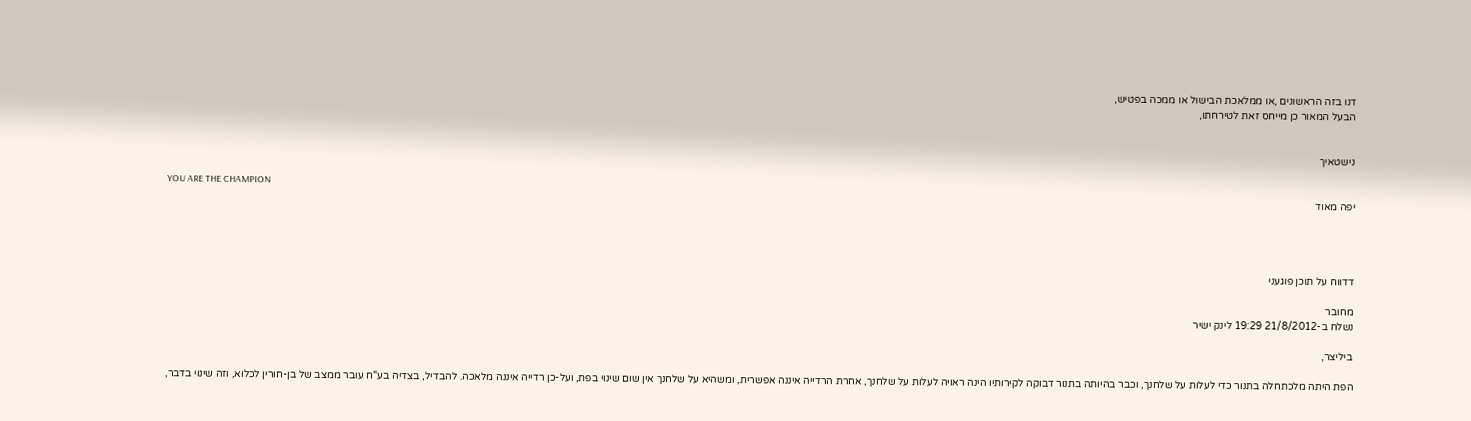דנו בזה הראשונים ,או ממלאכת הבישול או ממכה בפטיש,
הבעל המאור כן מייחס זאת לטירחתו,


נישטאיך

YOU ARE THE CHAMPION
יפה מאוד




דדווח על תוכן פוגעני

מחובר
נשלח ב-21/8/2012 19:29 לינק ישיר

ביליצר,

הפת היתה מלכתחלה בתנור כדי לעלות על שלחנך, וכבר בהיותה בתנור דבוקה לקירותיו הינה ראויה לעלות על שלחנך, אחרת הרדייה איננה אפשרית, ומשהיא על שלחנך אין שום שינוי בפת, ועל-כן רדייה איננה מלאכה. להבדיל, בצדיה בע"ח עובר ממצב של בן-חורין לכלוא, וזה שינוי בדבר,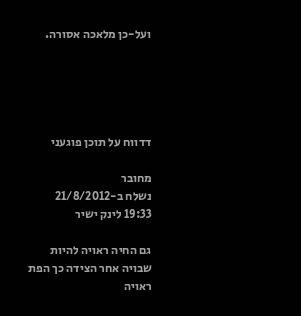ועל-כן מלאכה אסורה.





דדווח על תוכן פוגעני

מחובר
נשלח ב-21/8/2012 19:33 לינק ישיר

גם החיה ראויה להיות שבויה אחר הצידה כך הפת ראויה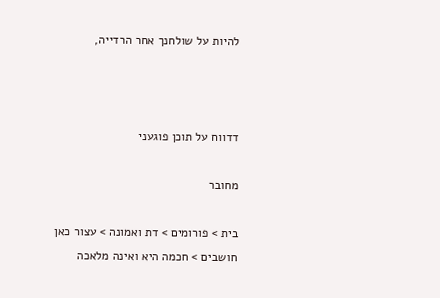להיות על שולחנך אחר הרדייה,



דדווח על תוכן פוגעני

מחובר

בית > פורומים > דת ואמונה > עצור כאן חושבים > חכמה היא ואינה מלאכה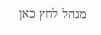מנהל לחץ כאן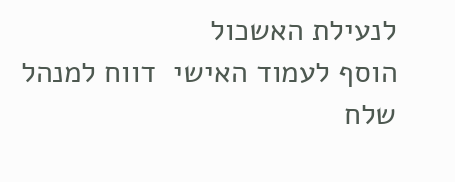לנעילת האשכול
הוסף לעמוד האישי  דווח למנהל שלח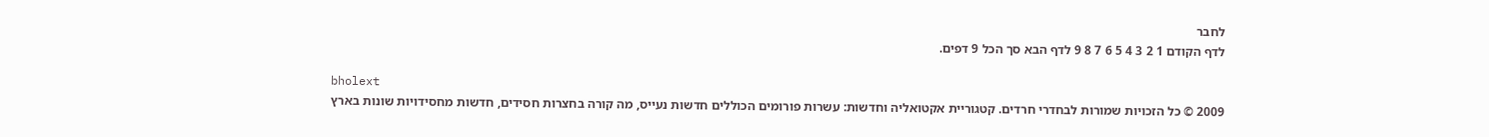לחבר
לדף הקודם 1 2 3 4 5 6 7 8 9 לדף הבא סך הכל 9 דפים.

bholext
2009 © כל הזכויות שמורות לבחדרי חרדים. קטגוריית אקטואליה וחדשות: עשרות פורומים הכוללים חדשות נעייס, מה קורה בחצרות חסידים, חדשות מחסידויות שונות בארץ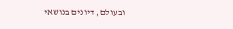ובעולם, דיונים בנושאי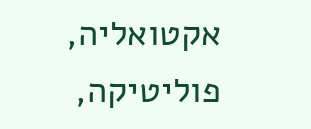אקטואליה, פוליטיקה,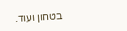בטחון ועוד.